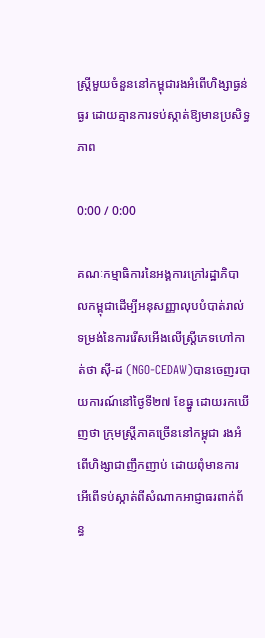ស្ត្រីមួយចំនួននៅកម្ពុជារងអំពើហិង្សាធ្ងន់ធ្ងរ ដោយគ្មានការទប់ស្កាត់ឱ្យមានប្រសិទ្ធភាព

0:00 / 0:00

គណៈកម្មាធិការនៃអង្គការក្រៅរដ្ឋាភិបាលកម្ពុជាដើម្បីអនុសញ្ញាលុបបំបាត់រាល់ទម្រង់នៃការរើសអើងលើស្ត្រីភេទហៅកាត់ថា ស៊ី-ដ (NGO-CEDAW)បានចេញរបាយការណ៍នៅថ្ងៃទី២៧ ខែធ្នូ ដោយរកឃើញថា ក្រុមស្ត្រីភាគច្រើននៅកម្ពុជា រងអំពើហិង្សាជាញឹកញាប់ ដោយពុំមានការអើពើទប់ស្កាត់ពីសំណាកអាជ្ញាធរពាក់ព័ន្ធ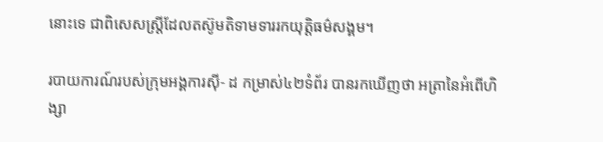នោះទេ ជាពិសេសស្ត្រីដែលតស៊ូមតិទាមទាររកយុត្តិធម៌សង្គម។

របាយការណ៍របស់ក្រុមអង្គការស៊ី- ដ កម្រាស់៤២ទំព័រ បានរកឃើញថា អត្រានៃអំពើហិង្សា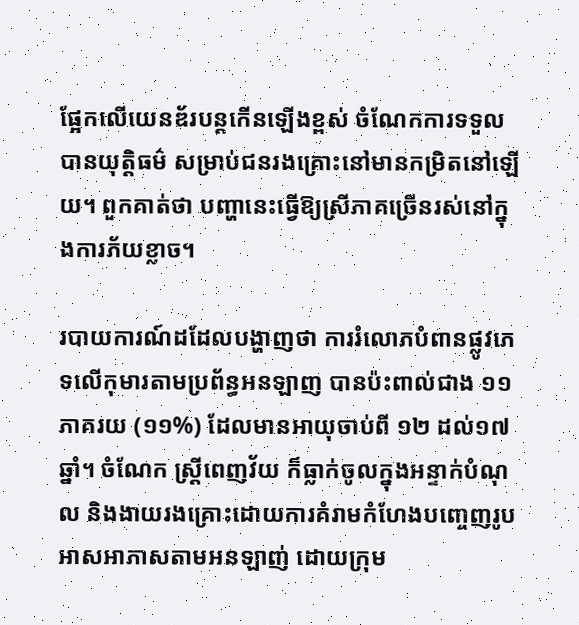ផ្អែកលើយេនឌ័របន្តកើនឡើងខ្ពស់ ចំណែកការទទួលបានយុត្តិធម៌ សម្រាប់ជនរងគ្រោះនៅមានកម្រិតនៅឡើយ។ ពួកគាត់ថា បញ្ហានេះធ្វើឱ្យស្រីភាគច្រើនរស់នៅក្នុងការភ័យខ្លាច។

របាយការណ៍ដដែលបង្ហាញថា ការរំលោភបំពានផ្លូវភេទលើកុមារតាមប្រព័ន្ធអនឡាញ បានប៉ះពាល់ជាង ១១ភាគរយ (១១%) ដែលមានអាយុចាប់ពី ១២ ដល់១៧ឆ្នាំ។ ចំណែក ស្ត្រីពេញវ័យ ក៏ធ្លាក់ចូលក្នុងអន្ទាក់បំណុល និងងាយរងគ្រោះដោយការគំរាមកំហែងបញ្ចេញរូបអាសអាភាសតាមអនឡាញ់ ដោយក្រុម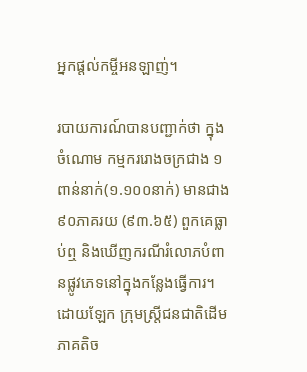អ្នកផ្ដល់កម្ចីអនឡាញ់។

របាយការណ៍បានបញ្ជាក់ថា ក្នុងចំណោម កម្មកររោងចក្រជាង ១ពាន់នាក់(១.១០០នាក់) មានជាង៩០ភាគរយ (៩៣.៦៥) ពួកគេធ្លាប់ឮ និងឃើញករណីរំលោភបំពានផ្លូវភេទនៅក្នុងកន្លែងធ្វើការ។ដោយឡែក ក្រុមស្ត្រីជនជាតិដើមភាគតិច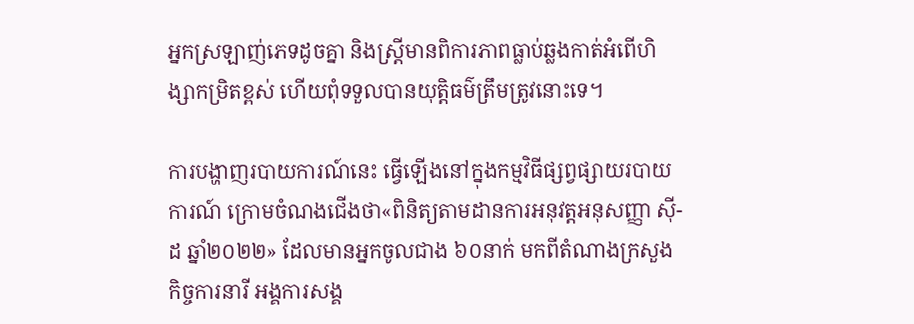អ្នកស្រឡាញ់ភេទដូចគ្នា និងស្ត្រីមានពិការភាពធ្លាប់ឆ្លងកាត់អំពើហិង្សាកម្រិតខ្ពស់ ហើយពុំទទួលបានយុត្តិធម៌ត្រឹមត្រូវនោះទេ។

ការបង្ហាញរបាយការណ៍នេះ ធ្វើឡើងនៅក្នុងកម្មវិធីផ្សព្វផ្សាយរបាយការណ៍ ក្រោមចំណងជើងថា«ពិនិត្យតាមដានការអនុវត្តអនុសញ្ញា ស៊ី-ដ ឆ្នាំ២០២២» ដែលមានអ្នកចូលជាង ៦០នាក់ មកពីតំណាងក្រសួងកិច្ចការនារី អង្គការសង្គ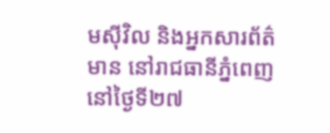មស៊ីវិល និងអ្នកសារព័ត៌មាន នៅរាជធានីភ្នំពេញនៅថ្ងៃទី២៧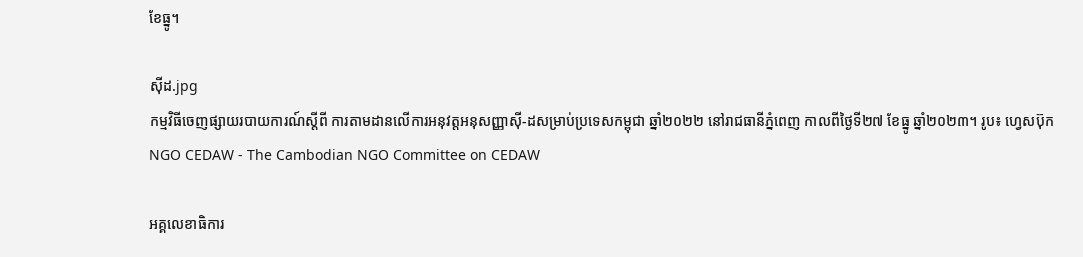ខែធ្នូ។

ស៊ីដ.jpg
កម្មវិធីចេញផ្សាយរបាយការណ៍ស្តីពី ការតាមដានលើការអនុវត្តអនុសញ្ញាស៊ី-ដសម្រាប់ប្រទេសកម្ពុជា ឆ្នាំ២០២២ នៅរាជធានីភ្នំពេញ កាលពីថ្ងៃទី២៧ ខែធ្នូ ឆ្នាំ២០២៣។ រូប៖ ហ្វេសប៊ុក NGO CEDAW - The Cambodian NGO Committee on CEDAW

អគ្គលេខាធិការ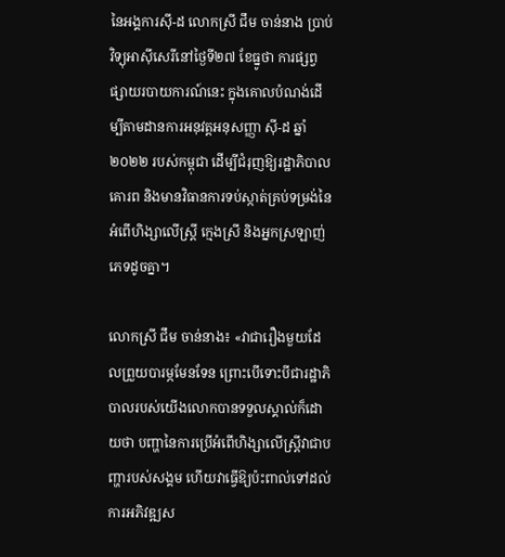នៃអង្គការស៊ី-ដ លោកស្រី ជឹម ចាន់នាង ប្រាប់វិទ្យុអាស៊ីសេរីនៅថ្ងៃទី២៧ ខែធ្នូថា ការផ្សព្វផ្សាយរបាយការណ៍នេះ ក្នុងគោលបំណង់ដើម្បីតាមដានការអនុវត្តអនុសញ្ញា ស៊ី-ដ ឆ្នាំ២០២២ របស់កម្ពុជា ដើម្បីជំរុញឱ្យរដ្ឋាភិបាលគោរព និងមានវិធានការទប់ស្កាត់គ្រប់ទម្រង់នៃអំពើហិង្សាលើស្ត្រី ក្មេងស្រី និងអ្នកស្រឡាញ់ភេទដូចគ្នា។

លោកស្រី ជឹម ចាន់នាង៖ «វាជារឿងមួយដែលព្រួយបារម្ភមែនទែន ព្រោះបើទោះបីជារដ្ឋាភិបាលរបស់យើងលោកបានទទួលស្គាល់ក៏ដោយថា បញ្ហានៃការប្រើអំពើហិង្សាលើស្ត្រីវាជាបញ្ហារបស់សង្គម ហើយវាធ្វើឱ្យប៉ះពាល់ទៅដល់ការអភិវឌ្ឍស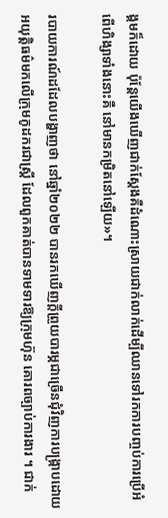ង្គមក៏ដោយ ប៉ុន្តែយើងឃើញជាក់ស្ដែងគឺដំណោះស្រាយជាក់លាក់ដើម្បីឈានទៅរកការបញ្ចប់ការប្រើអំពើហិង្សាទាំងនោះគឺ នៅមានកម្រិតនៅឡើយ»។

របាយការណ៍ដដែលបង្ហាញថា នៅឆ្នាំ២០២២ បានរកឃើញក្ដីព្រួយបារម្ភជាច្រើនជុំវិញការបង្ក្រាបដោយអយុត្តិធម៌មកលើក្រុមកូដករជាស្ត្រី ដែលពួកគាត់បានទាមទារឱ្យក្រុមហ៊ុន គោរពច្បាប់ការងារ ។ ជាក់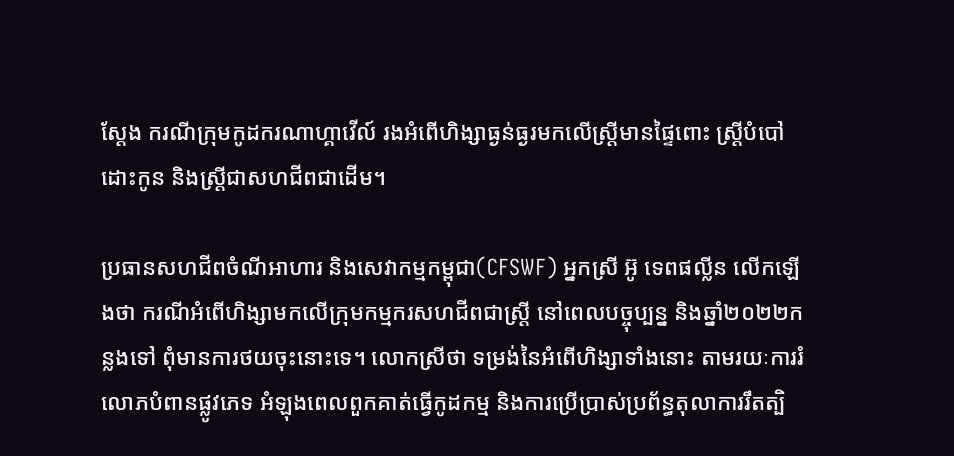ស្ដែង ករណីក្រុមកូដករណាហ្គាវើល៍ រងអំពើហិង្សាធ្ងន់ធ្ងរមកលើស្ត្រីមានផ្ទៃពោះ ស្ត្រីបំបៅដោះកូន និងស្ត្រីជាសហជីពជាដើម។

ប្រធានសហជីពចំណីអាហារ និងសេវាកម្មកម្ពុជា(CFSWF) អ្នកស្រី អ៊ូ ទេពផល្លីន លើកឡើងថា ករណីអំពើហិង្សាមកលើក្រុមកម្មករសហជីពជាស្ត្រី នៅពេលបច្ចុប្បន្ន និងឆ្នាំ២០២២កន្លងទៅ ពុំមានការថយចុះនោះទេ។ លោកស្រីថា ទម្រង់នៃអំពើហិង្សាទាំងនោះ តាមរយៈការរំលោភបំពានផ្លូវភេទ អំឡុងពេលពួកគាត់ធ្វើកូដកម្ម និងការប្រើប្រាស់ប្រព័ន្ធតុលាការរឹតត្បិ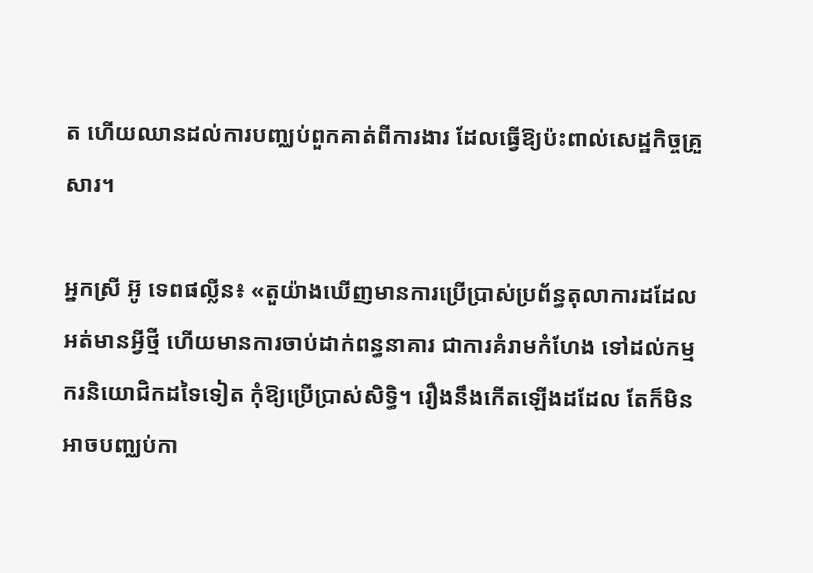ត ហើយឈានដល់ការបញ្ឈប់ពួកគាត់ពីការងារ ដែលធ្វើឱ្យប៉ះពាល់សេដ្ឋកិច្ចគ្រួសារ។

អ្នកស្រី អ៊ូ ទេពផល្លីន៖ «តួយ៉ាងឃើញមានការប្រើប្រាស់ប្រព័ន្ធតុលាការដដែលអត់មានអ្វីថ្មី ហើយមានការចាប់ដាក់ពន្ធនាគារ ជាការគំរាមកំហែង ទៅដល់កម្មករនិយោជិកដទៃទៀត កុំឱ្យប្រើប្រាស់សិទ្ធិ។ រឿងនឹងកើតឡើងដដែល តែក៏មិនអាចបញ្ឈប់កា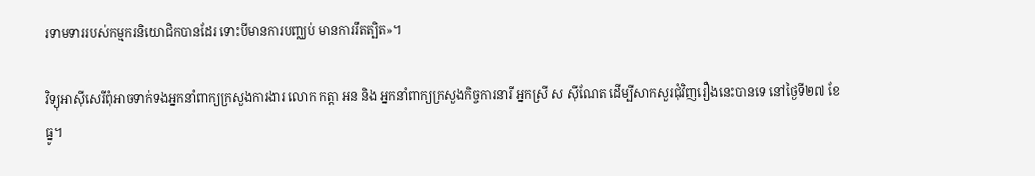រទាមទាររបស់កម្មករនិយោជិកបានដែរ ទោះបីមានការបញ្ឈប់ មានការរឹតត្បិត»។

វិទ្យុអាស៊ីសេរីពុំអាចទាក់ទងអ្នកនាំពាក្យក្រសួងការងារ លោក កត្តា អន និង អ្នកនាំពាក្យក្រសួងកិច្ចការនារី អ្នកស្រី ស ស៊ីណែត ដើម្បីសាកសួរជុំវិញរឿងនេះបានទេ នៅថ្ងៃទី២៧ ខែធ្នូ។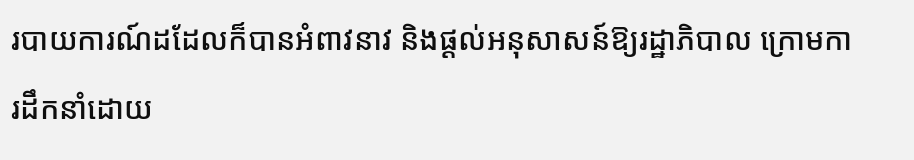របាយការណ៍ដដែលក៏បានអំពាវនាវ និងផ្ដល់អនុសាសន៍ឱ្យរដ្ឋាភិបាល ក្រោមការដឹកនាំដោយ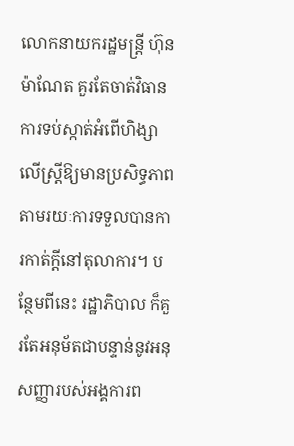លោកនាយករដ្ឋមន្ត្រី ហ៊ុន ម៉ាណែត គួរតែចាត់វិធានការទប់ស្កាត់អំពើហិង្សាលើស្ត្រីឱ្យមានប្រសិទ្ធភាព តាមរយៈការទទួលបានការកាត់ក្ដីនៅតុលាការ។ បន្ថែមពីនេះ រដ្ឋាភិបាល ក៏គួរតែអនុម័តជាបន្ទាន់នូវអនុសញ្ញារបស់អង្គការព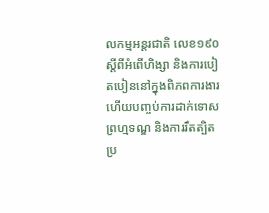លកម្មអន្តរជាតិ លេខ១៩០ ស្ដីពីអំពើហិង្សា និងការបៀតបៀននៅក្នុងពិភពការងារ ហើយបញ្ចប់ការដាក់ទោសព្រហ្មទណ្ឌ និងការរឹតត្បិតប្រ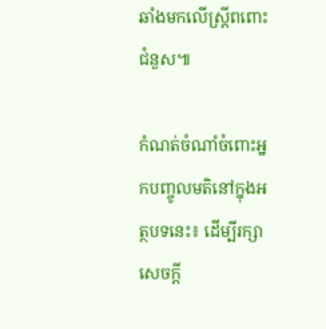ឆាំងមកលើស្ត្រីពពោះជំនួស៕

កំណត់ចំណាំចំពោះអ្នកបញ្ចូលមតិនៅក្នុងអត្ថបទនេះ៖ ដើម្បីរក្សាសេចក្ដី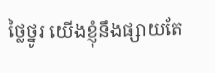ថ្លៃថ្នូរ យើងខ្ញុំនឹងផ្សាយតែ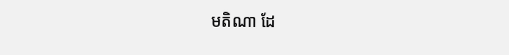មតិណា ដែ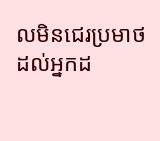លមិនជេរប្រមាថដល់អ្នកដ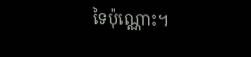ទៃប៉ុណ្ណោះ។